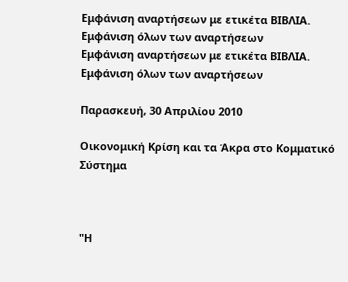Εμφάνιση αναρτήσεων με ετικέτα ΒΙΒΛΙΑ. Εμφάνιση όλων των αναρτήσεων
Εμφάνιση αναρτήσεων με ετικέτα ΒΙΒΛΙΑ. Εμφάνιση όλων των αναρτήσεων

Παρασκευή, 30 Απριλίου 2010

Οικονομική Κρίση και τα Άκρα στο Κομματικό Σύστημα



"Η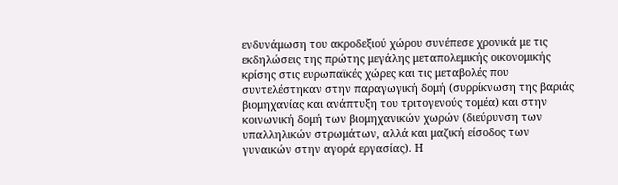ενδυνάμωση του ακροδεξιού χώρου συνέπεσε χρονικά με τις εκδηλώσεις της πρώτης μεγάλης μεταπολεμικής οικονομικής κρίσης στις ευρωπαϊκές χώρες και τις μεταβολές που συντελέστηκαν στην παραγωγική δομή (συρρίκνωση της βαριάς βιομηχανίας και ανάπτυξη του τριτογενούς τομέα) και στην κοινωνική δομή των βιομηχανικών χωρών (διεύρυνση των υπαλληλικών στρωμάτων, αλλά και μαζική είσοδος των γυναικών στην αγορά εργασίας). Η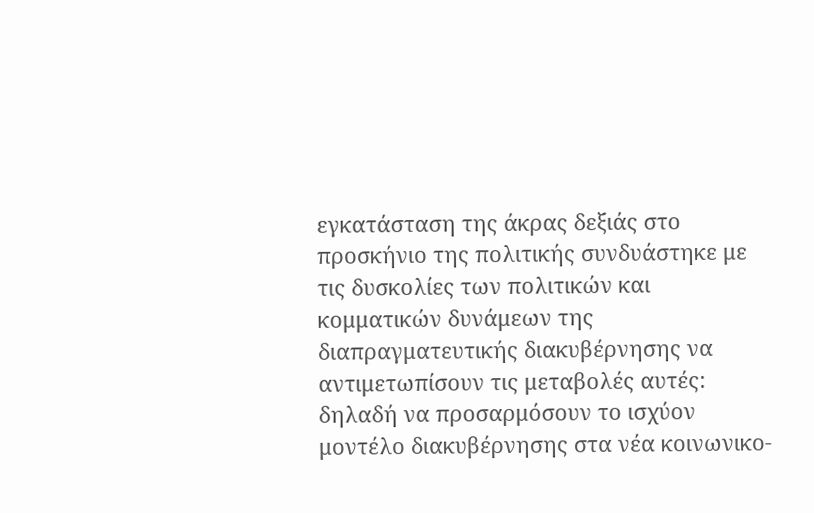εγκατάσταση της άκρας δεξιάς στο προσκήνιο της πολιτικής συνδυάστηκε με τις δυσκολίες των πολιτικών και κομματικών δυνάμεων της διαπραγματευτικής διακυβέρνησης να αντιμετωπίσουν τις μεταβολές αυτές: δηλαδή να προσαρμόσουν το ισχύον μοντέλο διακυβέρνησης στα νέα κοινωνικο-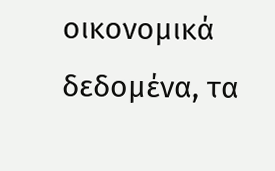οικονομικά δεδομένα, τα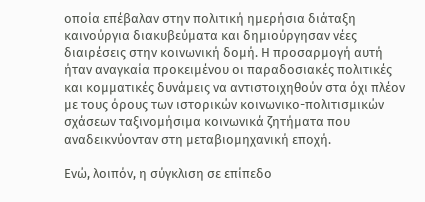οποία επέβαλαν στην πολιτική ημερήσια διάταξη καινούργια διακυβεύματα και δημιούργησαν νέες διαιρέσεις στην κοινωνική δομή. Η προσαρμογή αυτή ήταν αναγκαία προκειμένου οι παραδοσιακές πολιτικές και κομματικές δυνάμεις να αντιστοιχηθούν στα όχι πλέον με τους όρους των ιστορικών κοινωνικο-πολιτισμικών σχάσεων ταξινομήσιμα κοινωνικά ζητήματα που αναδεικνύονταν στη μεταβιομηχανική εποχή.

Ενώ, λοιπόν, η σύγκλιση σε επίπεδο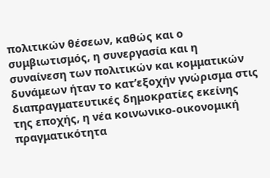πολιτικών θέσεων, καθώς και ο συμβιωτισμός, η συνεργασία και η συναίνεση των πολιτικών και κομματικών δυνάμεων ήταν το κατ’εξοχήν γνώρισμα στις διαπραγματευτικές δημοκρατίες εκείνης της εποχής, η νέα κοινωνικο-οικονομική πραγματικότητα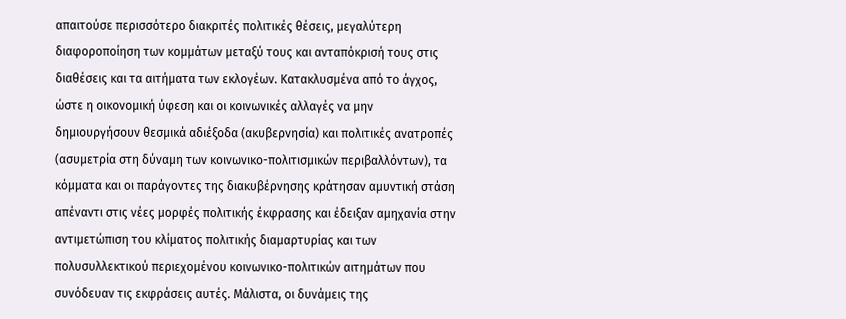απαιτούσε περισσότερο διακριτές πολιτικές θέσεις, μεγαλύτερη διαφοροποίηση των κομμάτων μεταξύ τους και ανταπόκρισή τους στις διαθέσεις και τα αιτήματα των εκλογέων. Κατακλυσμένα από το άγχος, ώστε η οικονομική ύφεση και οι κοινωνικές αλλαγές να μην δημιουργήσουν θεσμικά αδιέξοδα (ακυβερνησία) και πολιτικές ανατροπές (ασυμετρία στη δύναμη των κοινωνικο-πολιτισμικών περιβαλλόντων), τα κόμματα και οι παράγοντες της διακυβέρνησης κράτησαν αμυντική στάση απέναντι στις νέες μορφές πολιτικής έκφρασης και έδειξαν αμηχανία στην αντιμετώπιση του κλίματος πολιτικής διαμαρτυρίας και των πολυσυλλεκτικού περιεχομένου κοινωνικο-πολιτικών αιτημάτων που συνόδευαν τις εκφράσεις αυτές. Μάλιστα, οι δυνάμεις της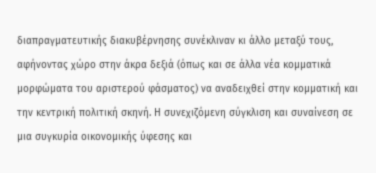διαπραγματευτικής διακυβέρνησης συνέκλιναν κι άλλο μεταξύ τους, αφήνοντας χώρο στην άκρα δεξιά (όπως και σε άλλα νέα κομματικά μορφώματα του αριστερού φάσματος) να αναδειχθεί στην κομματική και την κεντρική πολιτική σκηνή. Η συνεχιζόμενη σύγκλιση και συναίνεση σε μια συγκυρία οικονομικής ύφεσης και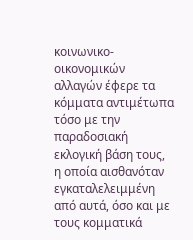κοινωνικο-οικονομικών αλλαγών έφερε τα κόμματα αντιμέτωπα τόσο με την παραδοσιακή εκλογική βάση τους, η οποία αισθανόταν εγκαταλελειμμένη από αυτά, όσο και με τους κομματικά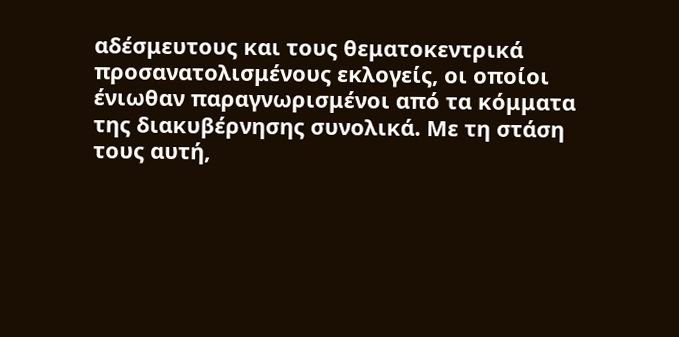αδέσμευτους και τους θεματοκεντρικά προσανατολισμένους εκλογείς, οι οποίοι ένιωθαν παραγνωρισμένοι από τα κόμματα της διακυβέρνησης συνολικά. Με τη στάση τους αυτή,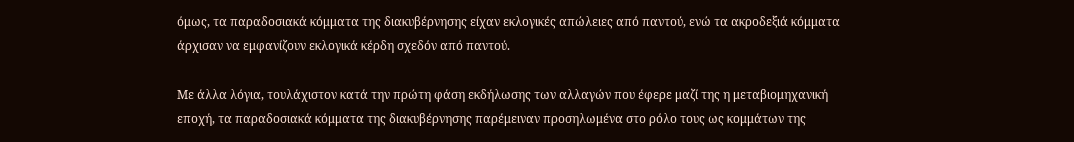όμως, τα παραδοσιακά κόμματα της διακυβέρνησης είχαν εκλογικές απώλειες από παντού, ενώ τα ακροδεξιά κόμματα άρχισαν να εμφανίζουν εκλογικά κέρδη σχεδόν από παντού.

Με άλλα λόγια, τουλάχιστον κατά την πρώτη φάση εκδήλωσης των αλλαγών που έφερε μαζί της η μεταβιομηχανική εποχή, τα παραδοσιακά κόμματα της διακυβέρνησης παρέμειναν προσηλωμένα στο ρόλο τους ως κομμάτων της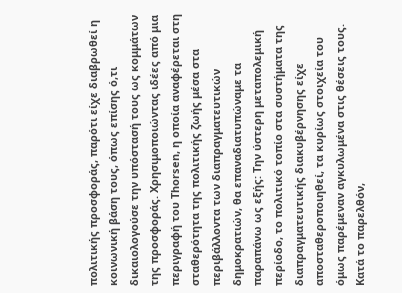πολιτικής προσφοράς, παρότι είχε διαβρωθεί η κοινωνική βάση τους, όπως επίσης ό,τι δικαιολογούσε την υπόστασή τους ως κομμάτων της προσφοράς. Χρησιμοποιώντας ιδέες από μια περιγραφή του Thorsen, η οποία αναφέρεται στη σταθερότητα της πολιτικής ζωής μέσα στα περιβάλλοντα των διαπραγματευτικών δημοκρατιών, θα επαναδιατυπώναμε τα παραπάνω ως εξής: Την ύστερη μεταπολεμική περίοδο, το πολιτικό τοπίο στα συστήματα της διαπραγματευτικής διακυβέρνησης είχε αποσταθεροποιηθεί, τα κυρίως στοιχεία του όμως παρέμεναν αγκυλωμένα στις θέσεις τους. Κατά το παρελθόν,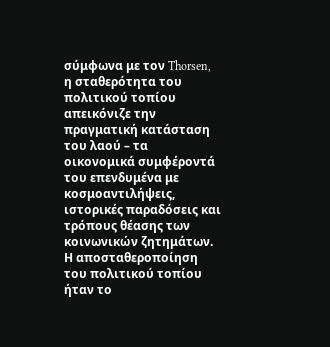σύμφωνα με τον Thorsen, η σταθερότητα του πολιτικού τοπίου απεικόνιζε την πραγματική κατάσταση του λαού – τα οικονομικά συμφέροντά του επενδυμένα με κοσμοαντιλήψεις, ιστορικές παραδόσεις και τρόπους θέασης των κοινωνικών ζητημάτων. Η αποσταθεροποίηση του πολιτικού τοπίου ήταν το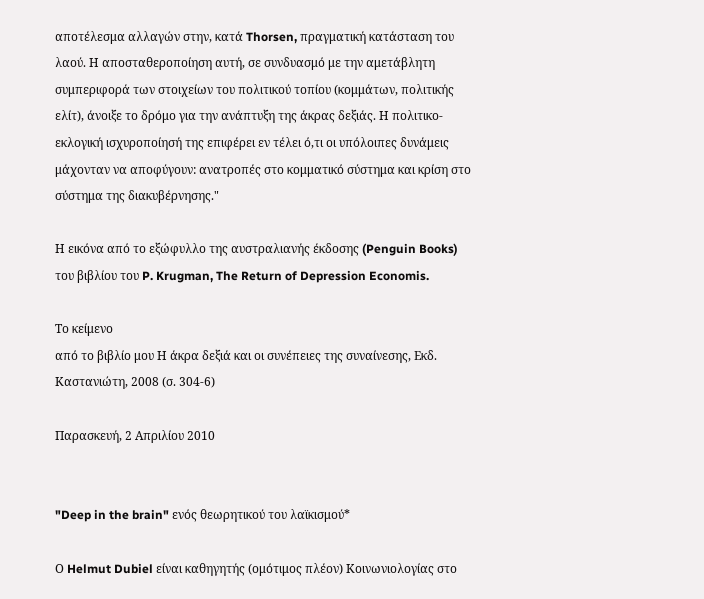αποτέλεσμα αλλαγών στην, κατά Thorsen, πραγματική κατάσταση του λαού. Η αποσταθεροποίηση αυτή, σε συνδυασμό με την αμετάβλητη συμπεριφορά των στοιχείων του πολιτικού τοπίου (κομμάτων, πολιτικής ελίτ), άνοιξε το δρόμο για την ανάπτυξη της άκρας δεξιάς. Η πολιτικο-εκλογική ισχυροποίησή της επιφέρει εν τέλει ό,τι οι υπόλοιπες δυνάμεις μάχονταν να αποφύγουν: ανατροπές στο κομματικό σύστημα και κρίση στο σύστημα της διακυβέρνησης."

Η εικόνα από το εξώφυλλο της αυστραλιανής έκδοσης (Penguin Books) του βιβλίου του P. Krugman, The Return of Depression Economis.

Το κείμενο
από το βιβλίο μου Η άκρα δεξιά και οι συνέπειες της συναίνεσης, Εκδ. Καστανιώτη, 2008 (σ. 304-6)

Παρασκευή, 2 Απριλίου 2010


"Deep in the brain" ενός θεωρητικού του λαϊκισμού*

Ο Helmut Dubiel είναι καθηγητής (ομότιμος πλέον) Κοινωνιολογίας στο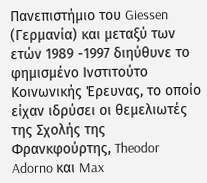Πανεπιστήμιο του Giessen (Γερμανία) και μεταξύ των ετών 1989 -1997 διηύθυνε το φημισμένο Ινστιτούτο Κοινωνικής Έρευνας, το οποίο είχαν ιδρύσει οι θεμελιωτές της Σχολής της Φρανκφούρτης, Theodor Adorno και Max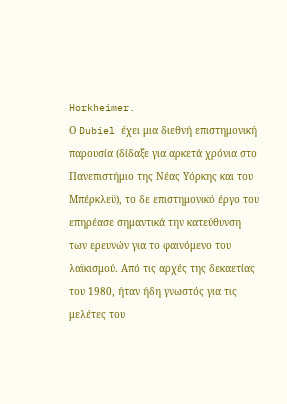Horkheimer.
Ο Dubiel έχει μια διεθνή επιστημονική παρουσία (δίδαξε για αρκετά χρόνια στο Πανεπιστήμιο της Νέας Υόρκης και του Μπέρκλεϋ), το δε επιστημονικό έργο του επηρέασε σημαντικά την κατεύθυνση των ερευνών για το φαινόμενο του λαϊκισμού. Από τις αρχές της δεκαετίας του 1980, ήταν ήδη γνωστός για τις μελέτες του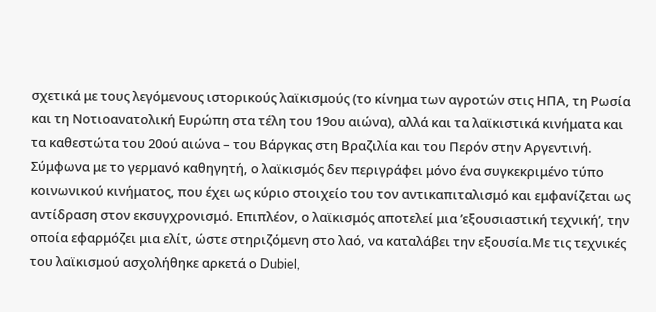σχετικά με τους λεγόμενους ιστορικούς λαϊκισμούς (το κίνημα των αγροτών στις ΗΠΑ, τη Ρωσία και τη Νοτιοανατολική Ευρώπη στα τέλη του 19ου αιώνα), αλλά και τα λαϊκιστικά κινήματα και τα καθεστώτα του 20ού αιώνα – του Βάργκας στη Βραζιλία και του Περόν στην Αργεντινή. Σύμφωνα με το γερμανό καθηγητή, ο λαϊκισμός δεν περιγράφει μόνο ένα συγκεκριμένο τύπο κοινωνικού κινήματος, που έχει ως κύριο στοιχείο του τον αντικαπιταλισμό και εμφανίζεται ως αντίδραση στον εκσυγχρονισμό. Επιπλέον, ο λαϊκισμός αποτελεί μια ’εξουσιαστική τεχνική’, την οποία εφαρμόζει μια ελίτ, ώστε στηριζόμενη στο λαό, να καταλάβει την εξουσία.Με τις τεχνικές του λαϊκισμού ασχολήθηκε αρκετά ο Dubiel,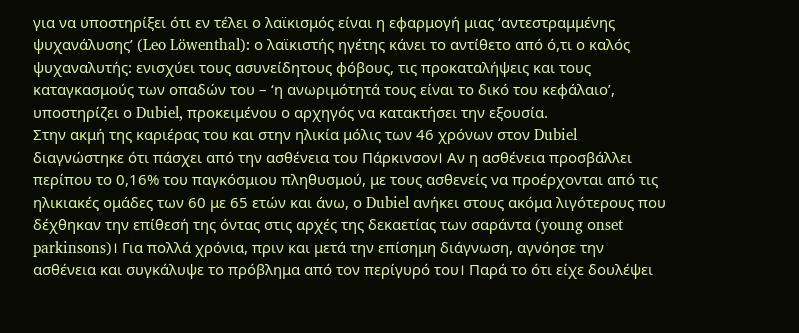για να υποστηρίξει ότι εν τέλει ο λαϊκισμός είναι η εφαρμογή μιας ‘αντεστραμμένης ψυχανάλυσης’ (Leo Löwenthal): ο λαϊκιστής ηγέτης κάνει το αντίθετο από ό,τι ο καλός ψυχαναλυτής: ενισχύει τους ασυνείδητους φόβους, τις προκαταλήψεις και τους καταγκασμούς των οπαδών του – ‘η ανωριμότητά τους είναι το δικό του κεφάλαιο’, υποστηρίζει ο Dubiel, προκειμένου ο αρχηγός να κατακτήσει την εξουσία.
Στην ακμή της καριέρας του και στην ηλικία μόλις των 46 χρόνων στον Dubiel διαγνώστηκε ότι πάσχει από την ασθένεια του Πάρκινσον। Αν η ασθένεια προσβάλλει περίπου το 0,16% του παγκόσμιου πληθυσμού, με τους ασθενείς να προέρχονται από τις ηλικιακές ομάδες των 60 με 65 ετών και άνω, ο Dubiel ανήκει στους ακόμα λιγότερους που δέχθηκαν την επίθεσή της όντας στις αρχές της δεκαετίας των σαράντα (young οnset parkinsons)। Για πολλά χρόνια, πριν και μετά την επίσημη διάγνωση, αγνόησε την ασθένεια και συγκάλυψε το πρόβλημα από τον περίγυρό του। Παρά το ότι είχε δουλέψει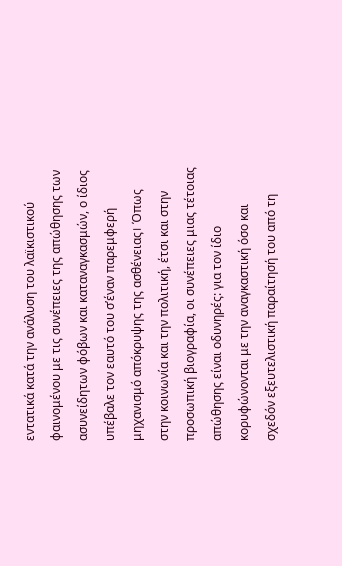εντατικά κατά την ανάλυση του λαϊκιστικού φαινομένου με τις συνέπειες της απώθησης των ασυνείδητων φόβων και καταναγκασμών, ο ίδιος υπέβαλε τον εαυτό του σ’έναν παρεμφερή μηχανισμό απόκρυψης της ασθένειας। Όπως στην κοινωνία και την πολιτική, έτσι και στην προσωπική βιογραφία, οι συνέπειες μιας τέτοιας απώθησης είναι οδυνηρές: για τον ίδιο κορυφώνονται με την αναγκαστική όσο και σχεδόν εξευτελιστική παραίτησή του από τη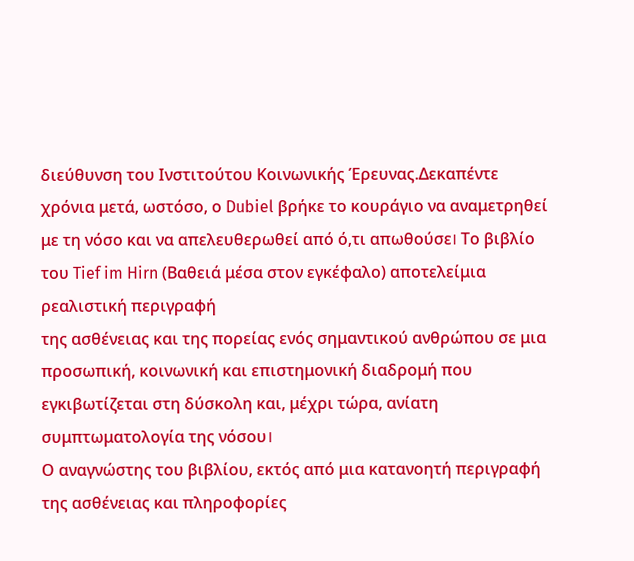διεύθυνση του Ινστιτούτου Κοινωνικής Έρευνας.Δεκαπέντε χρόνια μετά, ωστόσο, ο Dubiel βρήκε το κουράγιο να αναμετρηθεί με τη νόσο και να απελευθερωθεί από ό,τι απωθούσε। Το βιβλίο του Tief im Hirn (Βαθειά μέσα στον εγκέφαλο) αποτελείμια ρεαλιστική περιγραφή
της ασθένειας και της πορείας ενός σημαντικού ανθρώπου σε μια προσωπική, κοινωνική και επιστημονική διαδρομή που εγκιβωτίζεται στη δύσκολη και, μέχρι τώρα, ανίατη συμπτωματολογία της νόσου।
Ο αναγνώστης του βιβλίου, εκτός από μια κατανοητή περιγραφή της ασθένειας και πληροφορίες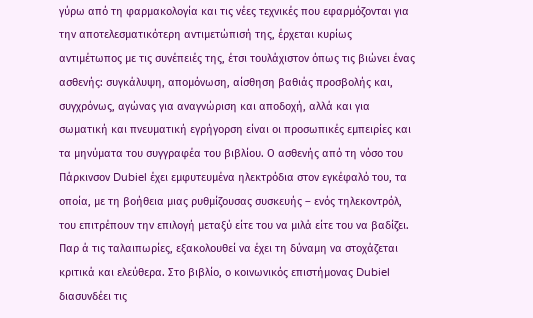γύρω από τη φαρμακολογία και τις νέες τεχνικές που εφαρμόζονται για την αποτελεσματικότερη αντιμετώπισή της, έρχεται κυρίως αντιμέτωπος με τις συνέπειές της, έτσι τουλάχιστον όπως τις βιώνει ένας ασθενής: συγκάλυψη, απομόνωση, αίσθηση βαθιάς προσβολής και, συγχρόνως, αγώνας για αναγνώριση και αποδοχή, αλλά και για σωματική και πνευματική εγρήγορση είναι οι προσωπικές εμπειρίες και τα μηνύματα του συγγραφέα του βιβλίου. Ο ασθενής από τη νόσο του Πάρκινσον Dubiel έχει εμφυτευμένα ηλεκτρόδια στον εγκέφαλό του, τα οποία, με τη βοήθεια μιας ρυθμίζουσας συσκευής – ενός τηλεκοντρόλ, του επιτρέπουν την επιλογή μεταξύ είτε του να μιλά είτε του να βαδίζει. Παρ ά τις ταλαιπωρίες, εξακολουθεί να έχει τη δύναμη να στοχάζεται κριτικά και ελεύθερα. Στο βιβλίο, ο κοινωνικός επιστήμονας Dubiel διασυνδέει τις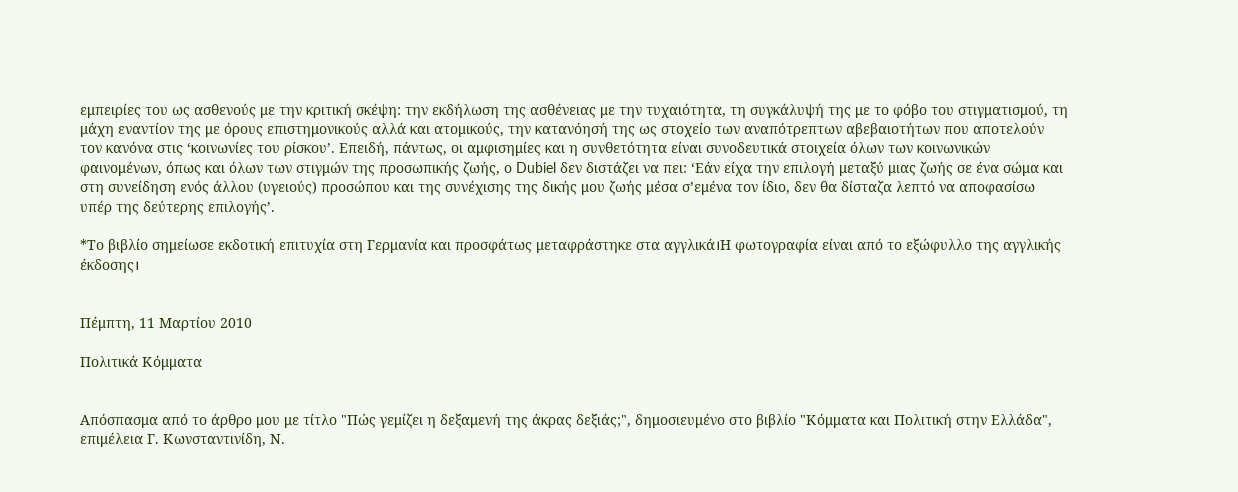εμπειρίες του ως ασθενούς με την κριτική σκέψη: την εκδήλωση της ασθένειας με την τυχαιότητα, τη συγκάλυψή της με το φόβο του στιγματισμού, τη μάχη εναντίον της με όρους επιστημονικούς αλλά και ατομικούς, την κατανόησή της ως στοχείο των αναπότρεπτων αβεβαιοτήτων που αποτελούν τον κανόνα στις ‘κοινωνίες του ρίσκου’. Επειδή, πάντως, οι αμφισημίες και η συνθετότητα είναι συνοδευτικά στοιχεία όλων των κοινωνικών φαινομένων, όπως και όλων των στιγμών της προσωπικής ζωής, ο Dubiel δεν διστάζει να πει: ‘Εάν είχα την επιλογή μεταξύ μιας ζωής σε ένα σώμα και στη συνείδηση ενός άλλου (υγειούς) προσώπου και της συνέχισης της δικής μου ζωής μέσα σ’εμένα τον ίδιο, δεν θα δίσταζα λεπτό να αποφασίσω υπέρ της δεύτερης επιλογής’.

*Το βιβλίο σημείωσε εκδοτική επιτυχία στη Γερμανία και προσφάτως μεταφράστηκε στα αγγλικά।Η φωτογραφία είναι από το εξώφυλλο της αγγλικής έκδοσης।


Πέμπτη, 11 Μαρτίου 2010

Πολιτικά Κόμματα


Απόσπασμα από το άρθρο μου με τίτλο "Πώς γεμίζει η δεξαμενή της άκρας δεξιάς;", δημοσιευμένο στο βιβλίο "Κόμματα και Πολιτική στην Ελλάδα", επιμέλεια Γ. Κωνσταντινίδη, Ν.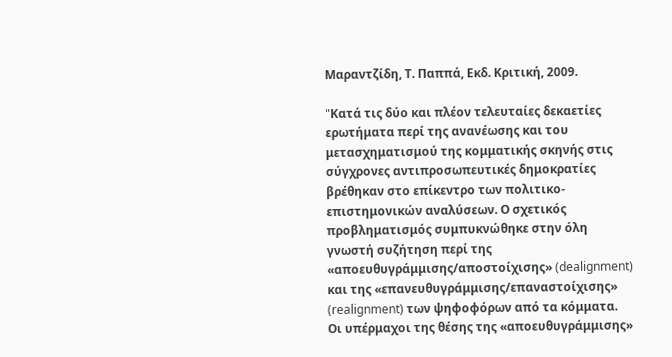Μαραντζίδη, Τ. Παππά, Εκδ. Κριτική, 2009.

"Kατά τις δύο και πλέον τελευταίες δεκαετίες ερωτήματα περί της ανανέωσης και του μετασχηματισμού της κομματικής σκηνής στις σύγχρονες αντιπροσωπευτικές δημοκρατίες βρέθηκαν στο επίκεντρο των πολιτικο-επιστημονικών αναλύσεων. Ο σχετικός προβληματισμός συμπυκνώθηκε στην όλη γνωστή συζήτηση περί της «αποευθυγράμμισης/αποστοίχισης» (dealignment) και της «επανευθυγράμμισης/επαναστοίχισης» (realignment) των ψηφοφόρων από τα κόμματα. Οι υπέρμαχοι της θέσης της «αποευθυγράμμισης»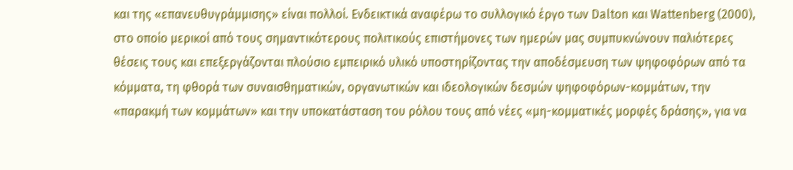και της «επανευθυγράμμισης» είναι πολλοί. Ενδεικτικά αναφέρω το συλλογικό έργο των Dalton και Wattenberg (2000), στο οποίο μερικοί από τους σημαντικότερους πολιτικούς επιστήμονες των ημερών μας συμπυκνώνουν παλιότερες θέσεις τους και επεξεργάζονται πλούσιο εμπειρικό υλικό υποστηρίζοντας την αποδέσμευση των ψηφοφόρων από τα κόμματα, τη φθορά των συναισθηματικών, οργανωτικών και ιδεολογικών δεσμών ψηφοφόρων-κομμάτων, την «παρακμή των κομμάτων» και την υποκατάσταση του ρόλου τους από νέες «μη-κομματικές μορφές δράσης», για να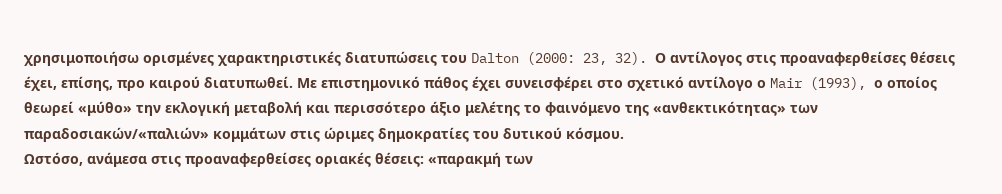χρησιμοποιήσω ορισμένες χαρακτηριστικές διατυπώσεις του Dalton (2000: 23, 32). Ο αντίλογος στις προαναφερθείσες θέσεις έχει, επίσης, προ καιρού διατυπωθεί. Με επιστημονικό πάθος έχει συνεισφέρει στο σχετικό αντίλογο ο Mair (1993), ο οποίος θεωρεί «μύθο» την εκλογική μεταβολή και περισσότερο άξιο μελέτης το φαινόμενο της «ανθεκτικότητας» των παραδοσιακών/«παλιών» κομμάτων στις ώριμες δημοκρατίες του δυτικού κόσμου.
Ωστόσο, ανάμεσα στις προαναφερθείσες οριακές θέσεις: «παρακμή των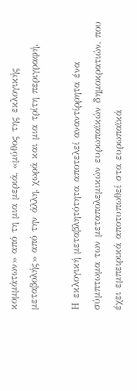κομμάτων» από τη μια μεριά, «μύθος της εκλογικής μεταβολής» από την άλλη, χωρά και μια τρίτη περιγραφή.

Η εκλογική μεταβλητότητα αποτελεί αναντίρρητα ένα σύμπτωμα των μεταπολεμικών ευρωπαϊκών δημοκρατιών, που έχει εμπειρικά αποτυπωθεί στα ευρωπαϊκά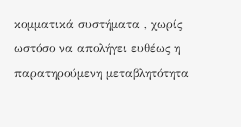κομματικά συστήματα , χωρίς ωστόσο να απολήγει ευθέως η παρατηρούμενη μεταβλητότητα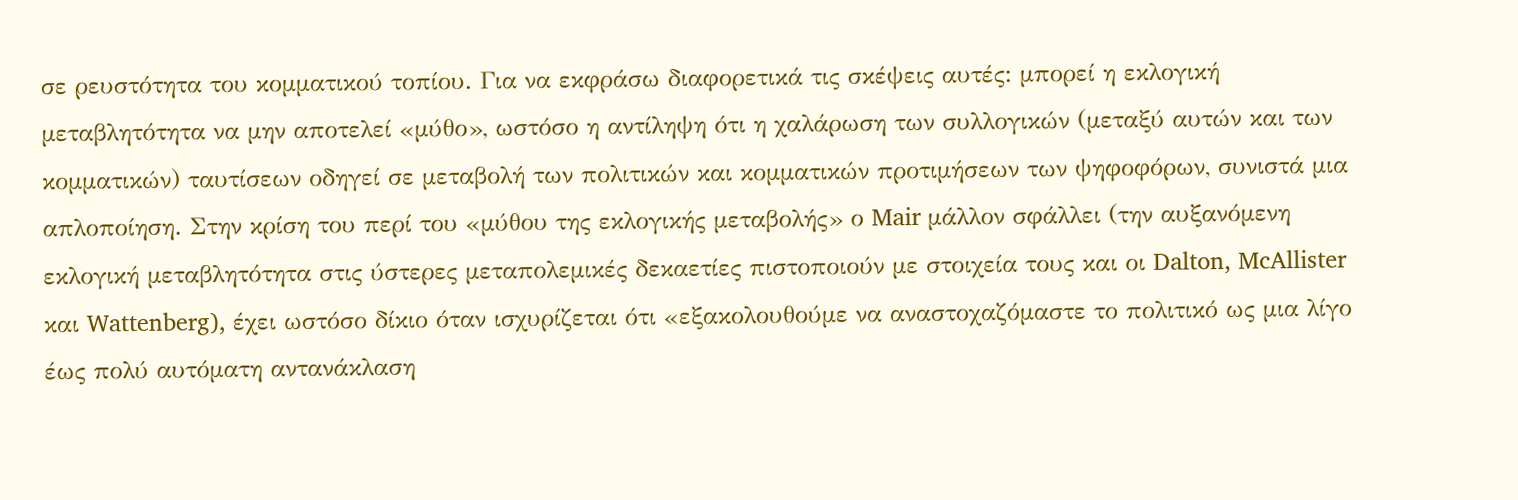σε ρευστότητα του κομματικού τοπίου. Για να εκφράσω διαφορετικά τις σκέψεις αυτές: μπορεί η εκλογική μεταβλητότητα να μην αποτελεί «μύθο», ωστόσο η αντίληψη ότι η χαλάρωση των συλλογικών (μεταξύ αυτών και των κομματικών) ταυτίσεων οδηγεί σε μεταβολή των πολιτικών και κομματικών προτιμήσεων των ψηφοφόρων, συνιστά μια απλοποίηση. Στην κρίση του περί του «μύθου της εκλογικής μεταβολής» ο Mair μάλλον σφάλλει (την αυξανόμενη εκλογική μεταβλητότητα στις ύστερες μεταπολεμικές δεκαετίες πιστοποιούν με στοιχεία τους και οι Dalton, McAllister και Wattenberg), έχει ωστόσο δίκιο όταν ισχυρίζεται ότι «εξακολουθούμε να αναστοχαζόμαστε το πολιτικό ως μια λίγο έως πολύ αυτόματη αντανάκλαση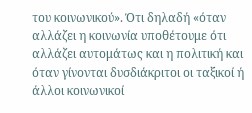του κοινωνικού». Ότι δηλαδή «όταν αλλάζει η κοινωνία υποθέτουμε ότι αλλάζει αυτομάτως και η πολιτική και όταν γίνονται δυσδιάκριτοι οι ταξικοί ή άλλοι κοινωνικοί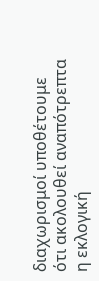διαχωρισμοί υποθέτουμε ότι ακολουθεί αναπότρεπτα η εκλογική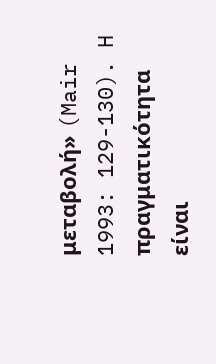μεταβολή» (Mair 1993: 129-130). H πραγματικότητα είναι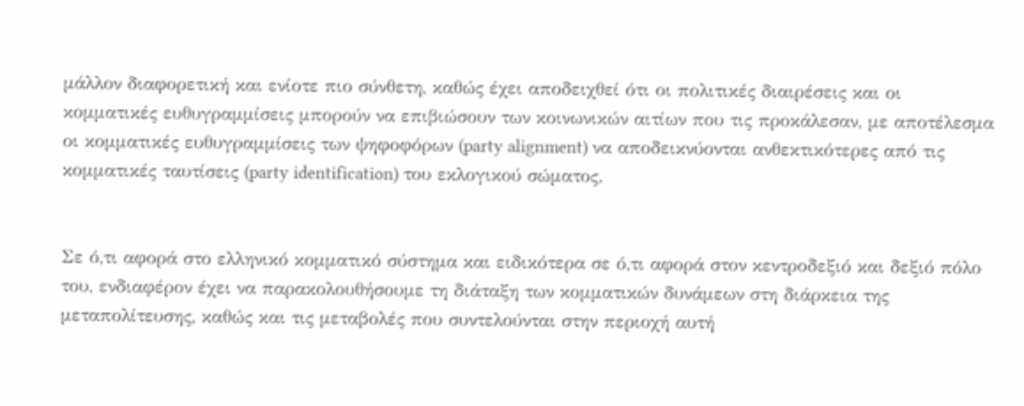μάλλον διαφορετική και ενίοτε πιο σύνθετη, καθώς έχει αποδειχθεί ότι οι πολιτικές διαιρέσεις και οι κομματικές ευθυγραμμίσεις μπορούν να επιβιώσουν των κοινωνικών αιτίων που τις προκάλεσαν, με αποτέλεσμα οι κομματικές ευθυγραμμίσεις των ψηφοφόρων (party alignment) να αποδεικνύονται ανθεκτικότερες από τις κομματικές ταυτίσεις (party identification) του εκλογικού σώματος.


Σε ό,τι αφορά στο ελληνικό κομματικό σύστημα και ειδικότερα σε ό,τι αφορά στον κεντροδεξιό και δεξιό πόλο του, ενδιαφέρον έχει να παρακολουθήσουμε τη διάταξη των κομματικών δυνάμεων στη διάρκεια της μεταπολίτευσης, καθώς και τις μεταβολές που συντελούνται στην περιοχή αυτή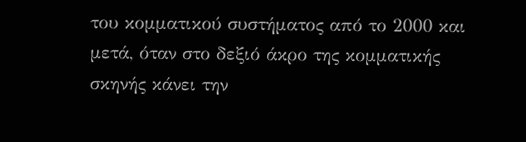του κομματικού συστήματος από το 2000 και μετά, όταν στο δεξιό άκρο της κομματικής σκηνής κάνει την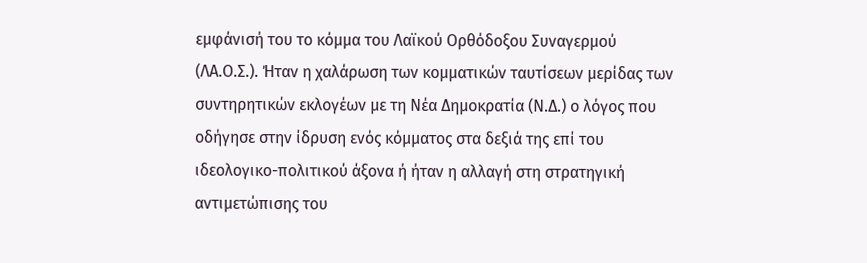εμφάνισή του το κόμμα του Λαϊκού Ορθόδοξου Συναγερμού (ΛΑ.Ο.Σ.). Ήταν η χαλάρωση των κομματικών ταυτίσεων μερίδας των συντηρητικών εκλογέων με τη Νέα Δημοκρατία (Ν.Δ.) ο λόγος που οδήγησε στην ίδρυση ενός κόμματος στα δεξιά της επί του ιδεολογικο-πολιτικού άξονα ή ήταν η αλλαγή στη στρατηγική αντιμετώπισης του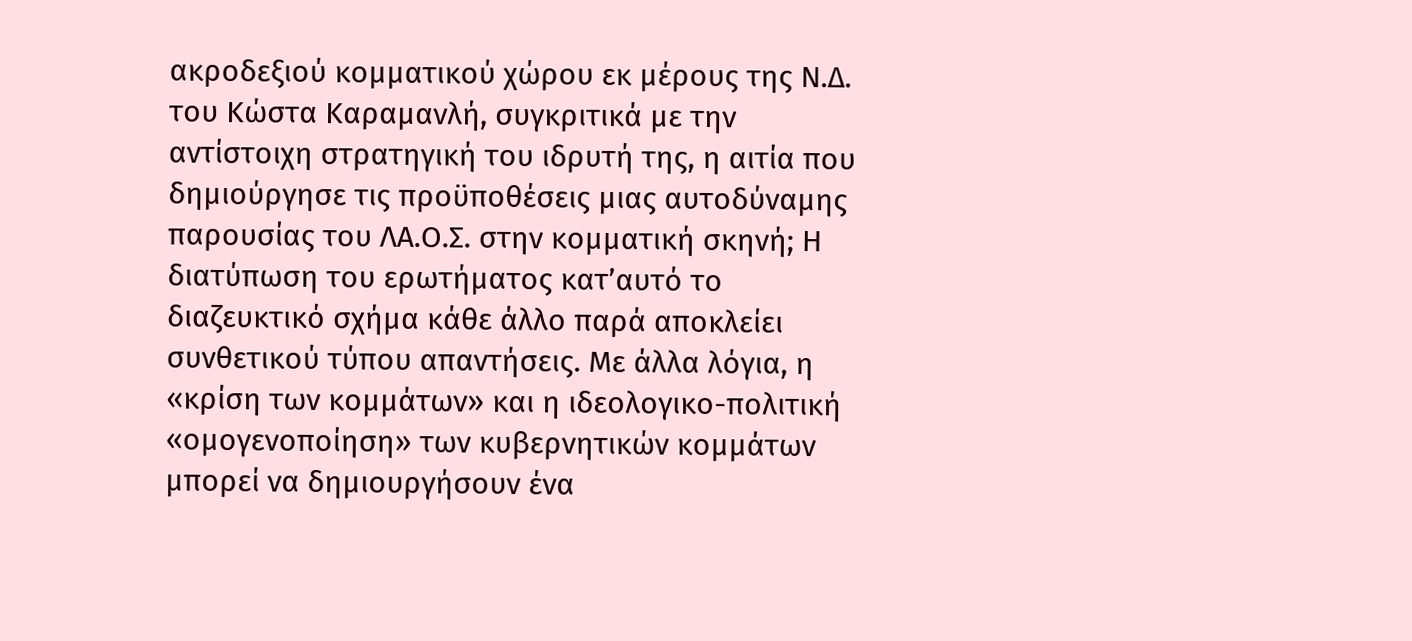ακροδεξιού κομματικού χώρου εκ μέρους της Ν.Δ. του Κώστα Καραμανλή, συγκριτικά με την αντίστοιχη στρατηγική του ιδρυτή της, η αιτία που δημιούργησε τις προϋποθέσεις μιας αυτοδύναμης παρουσίας του ΛΑ.Ο.Σ. στην κομματική σκηνή; Η διατύπωση του ερωτήματος κατ’αυτό το διαζευκτικό σχήμα κάθε άλλο παρά αποκλείει συνθετικού τύπου απαντήσεις. Με άλλα λόγια, η «κρίση των κομμάτων» και η ιδεολογικο-πολιτική «ομογενοποίηση» των κυβερνητικών κομμάτων μπορεί να δημιουργήσουν ένα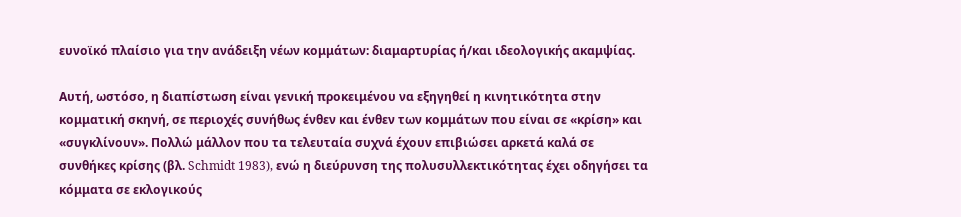ευνοϊκό πλαίσιο για την ανάδειξη νέων κομμάτων: διαμαρτυρίας ή/και ιδεολογικής ακαμψίας.

Αυτή, ωστόσο, η διαπίστωση είναι γενική προκειμένου να εξηγηθεί η κινητικότητα στην κομματική σκηνή, σε περιοχές συνήθως ένθεν και ένθεν των κομμάτων που είναι σε «κρίση» και «συγκλίνουν». Πολλώ μάλλον που τα τελευταία συχνά έχουν επιβιώσει αρκετά καλά σε συνθήκες κρίσης (βλ. Schmidt 1983), ενώ η διεύρυνση της πολυσυλλεκτικότητας έχει οδηγήσει τα κόμματα σε εκλογικούς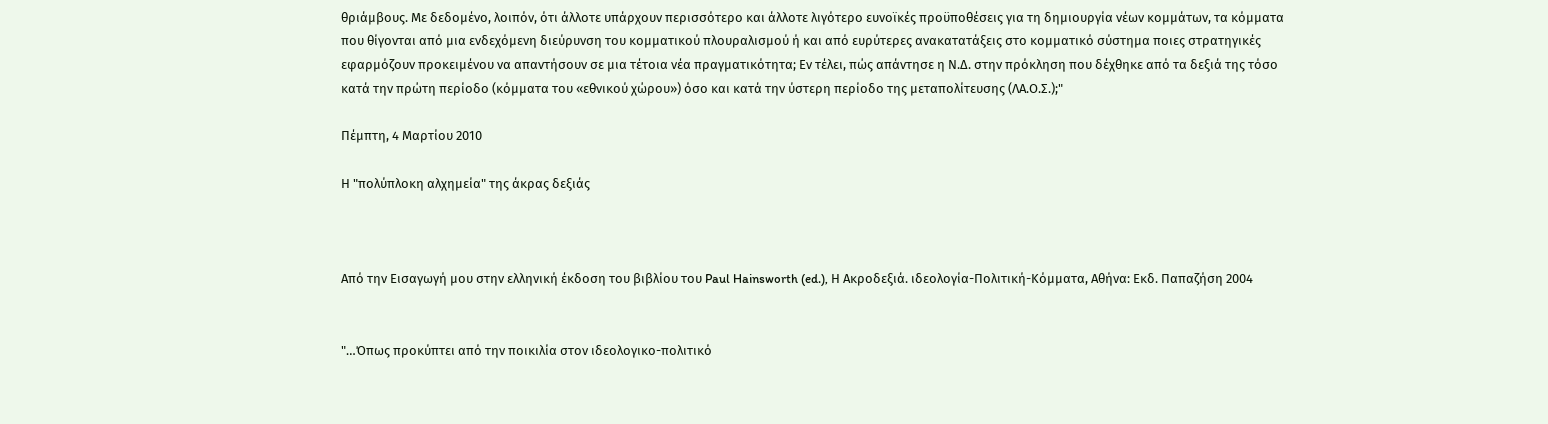θριάμβους. Με δεδομένο, λοιπόν, ότι άλλοτε υπάρχουν περισσότερο και άλλοτε λιγότερο ευνοϊκές προϋποθέσεις για τη δημιουργία νέων κομμάτων, τα κόμματα που θίγονται από μια ενδεχόμενη διεύρυνση του κομματικού πλουραλισμού ή και από ευρύτερες ανακατατάξεις στο κομματικό σύστημα ποιες στρατηγικές εφαρμόζουν προκειμένου να απαντήσουν σε μια τέτοια νέα πραγματικότητα; Εν τέλει, πώς απάντησε η Ν.Δ. στην πρόκληση που δέχθηκε από τα δεξιά της τόσο κατά την πρώτη περίοδο (κόμματα του «εθνικού χώρου») όσο και κατά την ύστερη περίοδο της μεταπολίτευσης (ΛΑ.Ο.Σ.);"

Πέμπτη, 4 Μαρτίου 2010

Η "πολύπλοκη αλχημεία" της άκρας δεξιάς



Από την Εισαγωγή μου στην ελληνική έκδοση του βιβλίου του Paul Hainsworth (ed.), Η Ακροδεξιά. ιδεολογία-Πολιτική-Κόμματα, Αθήνα: Εκδ. Παπαζήση 2004


"…Όπως προκύπτει από την ποικιλία στον ιδεολογικο-πολιτικό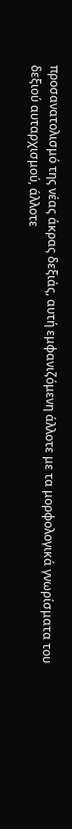προσανατολισμό της νέας άκρας δεξιάς, αυτή εμφανιζόμενη άλλοτε με τα μορφολογικά γνωρίσματα του δεξιού αυταρχισμού, άλλοτε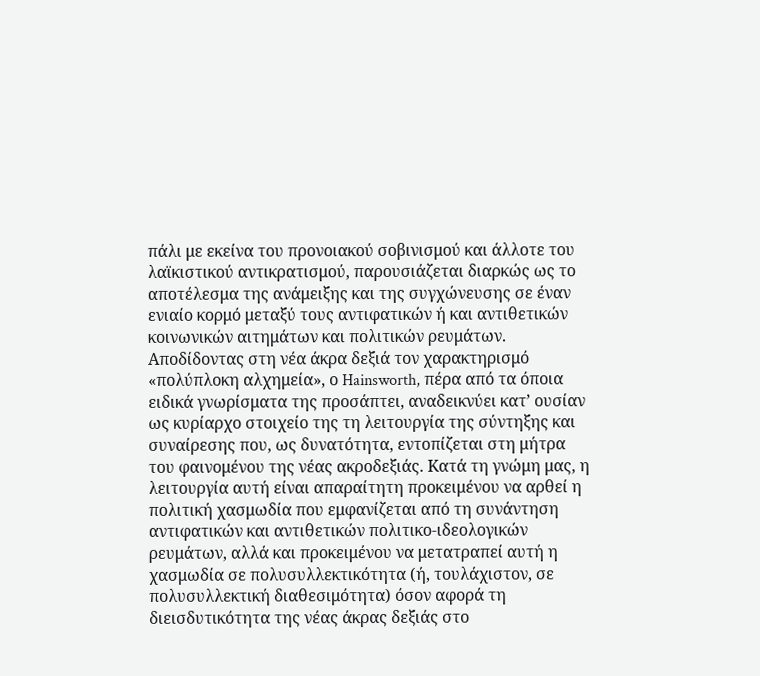πάλι με εκείνα του προνοιακού σοβινισμού και άλλοτε του λαϊκιστικού αντικρατισμού, παρουσιάζεται διαρκώς ως το αποτέλεσμα της ανάμειξης και της συγχώνευσης σε έναν ενιαίο κορμό μεταξύ τους αντιφατικών ή και αντιθετικών κοινωνικών αιτημάτων και πολιτικών ρευμάτων. Aποδίδοντας στη νέα άκρα δεξιά τον χαρακτηρισμό «πολύπλοκη αλχημεία», ο Hainsworth, πέρα από τα όποια ειδικά γνωρίσματα της προσάπτει, αναδεικνύει κατ’ ουσίαν ως κυρίαρχο στοιχείο της τη λειτουργία της σύντηξης και συναίρεσης που, ως δυνατότητα, εντοπίζεται στη μήτρα του φαινομένου της νέας ακροδεξιάς. Kατά τη γνώμη μας, η λειτουργία αυτή είναι απαραίτητη προκειμένου να αρθεί η πολιτική χασμωδία που εμφανίζεται από τη συνάντηση αντιφατικών και αντιθετικών πολιτικο-ιδεολογικών ρευμάτων, αλλά και προκειμένου να μετατραπεί αυτή η χασμωδία σε πολυσυλλεκτικότητα (ή, τουλάχιστον, σε πολυσυλλεκτική διαθεσιμότητα) όσον αφορά τη διεισδυτικότητα της νέας άκρας δεξιάς στο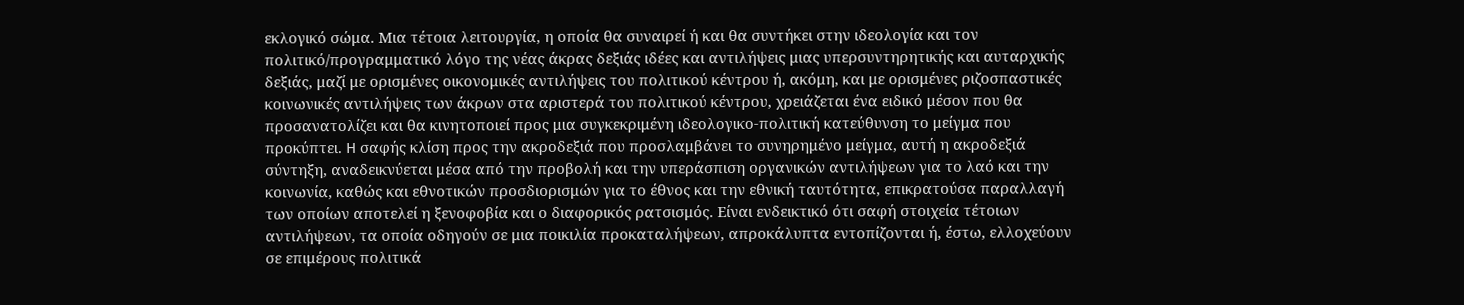εκλογικό σώμα. Mια τέτοια λειτουργία, η οποία θα συναιρεί ή και θα συντήκει στην ιδεολογία και τον πολιτικό/προγραμματικό λόγο της νέας άκρας δεξιάς ιδέες και αντιλήψεις μιας υπερσυντηρητικής και αυταρχικής δεξιάς, μαζί με ορισμένες οικονομικές αντιλήψεις του πολιτικού κέντρου ή, ακόμη, και με ορισμένες ριζοσπαστικές κοινωνικές αντιλήψεις των άκρων στα αριστερά του πολιτικού κέντρου, χρειάζεται ένα ειδικό μέσον που θα προσανατολίζει και θα κινητοποιεί προς μια συγκεκριμένη ιδεολογικο-πολιτική κατεύθυνση το μείγμα που προκύπτει. H σαφής κλίση προς την ακροδεξιά που προσλαμβάνει το συνηρημένο μείγμα, αυτή η ακροδεξιά σύντηξη, αναδεικνύεται μέσα από την προβολή και την υπεράσπιση οργανικών αντιλήψεων για το λαό και την κοινωνία, καθώς και εθνοτικών προσδιορισμών για το έθνος και την εθνική ταυτότητα, επικρατούσα παραλλαγή των οποίων αποτελεί η ξενοφοβία και ο διαφορικός ρατσισμός. Eίναι ενδεικτικό ότι σαφή στοιχεία τέτοιων αντιλήψεων, τα οποία οδηγούν σε μια ποικιλία προκαταλήψεων, απροκάλυπτα εντοπίζονται ή, έστω, ελλοχεύουν σε επιμέρους πολιτικά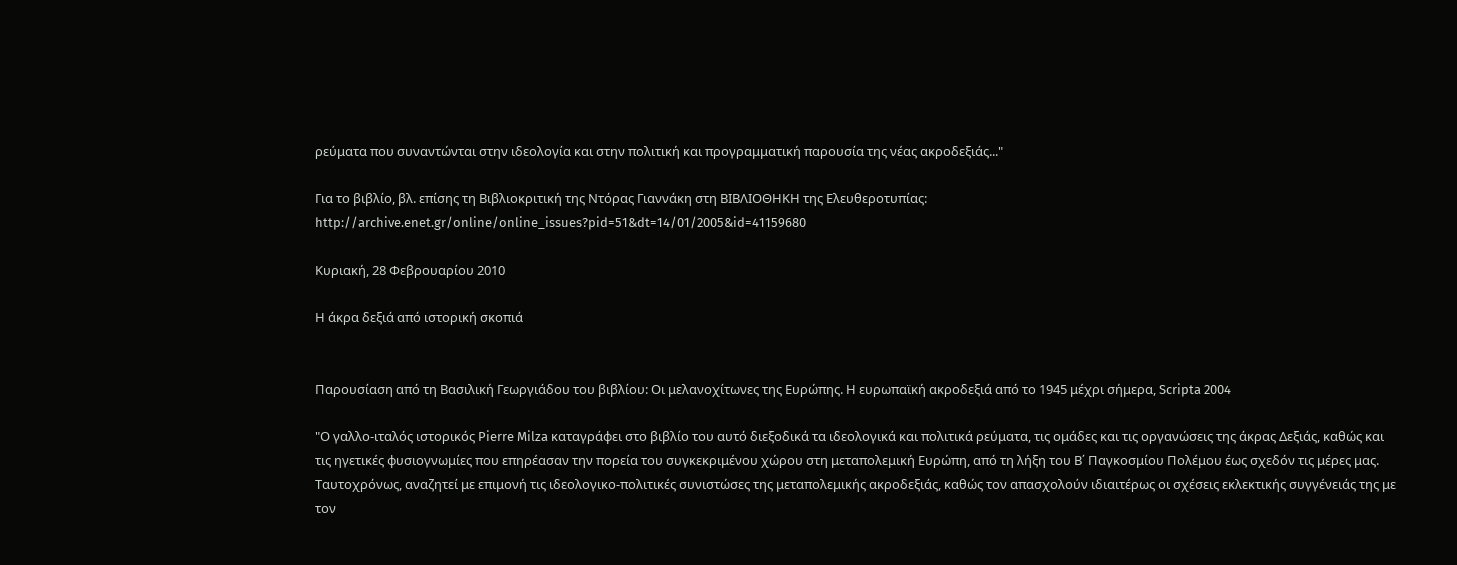ρεύματα που συναντώνται στην ιδεολογία και στην πολιτική και προγραμματική παρουσία της νέας ακροδεξιάς..."

Για το βιβλίο, βλ. επίσης τη Βιβλιοκριτική της Ντόρας Γιαννάκη στη ΒΙΒΛΙΟΘΗΚΗ της Ελευθεροτυπίας:
http://archive.enet.gr/online/online_issues?pid=51&dt=14/01/2005&id=41159680

Κυριακή, 28 Φεβρουαρίου 2010

Η άκρα δεξιά από ιστορική σκοπιά


Παρουσίαση από τη Βασιλική Γεωργιάδου του βιβλίου: Οι μελανοχίτωνες της Ευρώπης. Η ευρωπαϊκή ακροδεξιά από το 1945 μέχρι σήμερα, Scripta 2004

"Ο γαλλο-ιταλός ιστορικός Pierre Milza καταγράφει στο βιβλίο του αυτό διεξοδικά τα ιδεολογικά και πολιτικά ρεύματα, τις ομάδες και τις οργανώσεις της άκρας Δεξιάς, καθώς και τις ηγετικές φυσιογνωμίες που επηρέασαν την πορεία του συγκεκριμένου χώρου στη μεταπολεμική Ευρώπη, από τη λήξη του Β΄ Παγκοσμίου Πολέμου έως σχεδόν τις μέρες μας. Ταυτοχρόνως, αναζητεί με επιμονή τις ιδεολογικο-πολιτικές συνιστώσες της μεταπολεμικής ακροδεξιάς, καθώς τον απασχολούν ιδιαιτέρως οι σχέσεις εκλεκτικής συγγένειάς της με τον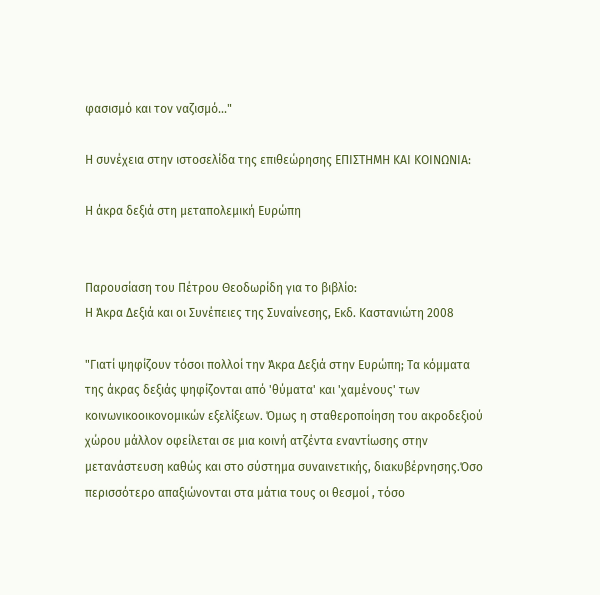φασισμό και τον ναζισμό..."

Η συνέχεια στην ιστοσελίδα της επιθεώρησης ΕΠΙΣΤΗΜΗ ΚΑΙ ΚΟΙΝΩΝΙΑ:

Η άκρα δεξιά στη μεταπολεμική Ευρώπη


Παρουσίαση του Πέτρου Θεοδωρίδη για το βιβλίο:
Η Άκρα Δεξιά και οι Συνέπειες της Συναίνεσης, Εκδ. Καστανιώτη 2008

"Γιατί ψηφίζουν τόσοι πολλοί την Άκρα Δεξιά στην Ευρώπη; Τα κόμματα της άκρας δεξιάς ψηφίζονται από 'θύματα' και 'χαμένους' των κοινωνικοοικονομικών εξελίξεων. Όμως η σταθεροποίηση του ακροδεξιού χώρου μάλλον οφείλεται σε μια κοινή ατζέντα εναντίωσης στην μετανάστευση καθώς και στο σύστημα συναινετικής, διακυβέρνησης.Όσο περισσότερο απαξιώνονται στα μάτια τους οι θεσμοί , τόσο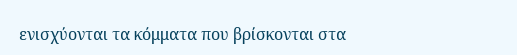ενισχύονται τα κόμματα που βρίσκονται στα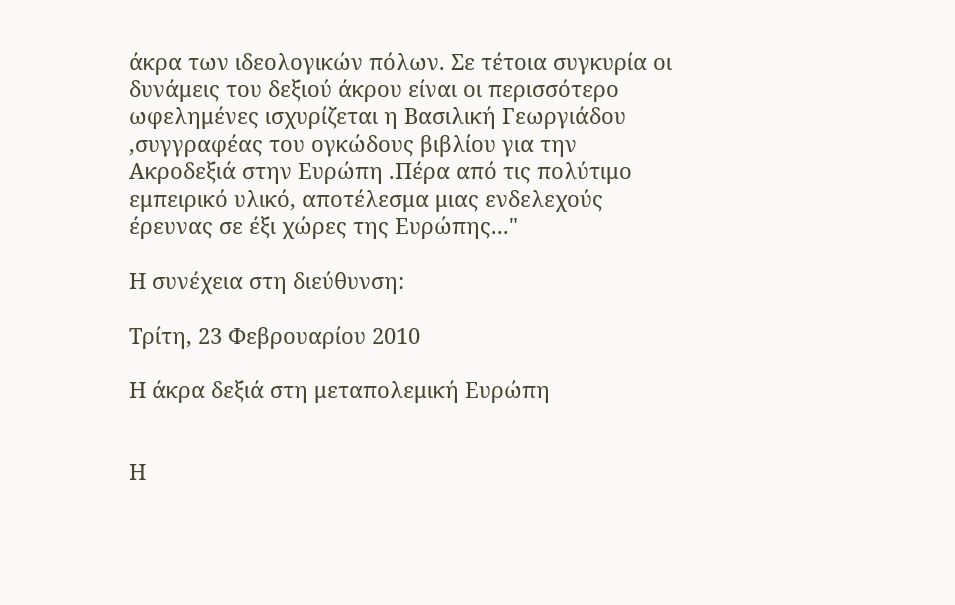άκρα των ιδεολογικών πόλων. Σε τέτοια συγκυρία οι δυνάμεις του δεξιού άκρου είναι οι περισσότερο ωφελημένες ισχυρίζεται η Βασιλική Γεωργιάδου ,συγγραφέας του ογκώδους βιβλίου για την Ακροδεξιά στην Ευρώπη .Πέρα από τις πολύτιμο εμπειρικό υλικό, αποτέλεσμα μιας ενδελεχούς έρευνας σε έξι χώρες της Ευρώπης..."

Η συνέχεια στη διεύθυνση:

Τρίτη, 23 Φεβρουαρίου 2010

Η άκρα δεξιά στη μεταπολεμική Ευρώπη


Η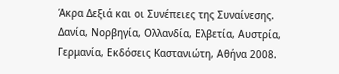Άκρα Δεξιά και οι Συνέπειες της Συναίνεσης.
Δανία, Νορβηγία, Ολλανδία, Ελβετία, Αυστρία, Γερμανία, Εκδόσεις Καστανιώτη, Αθήνα 2008.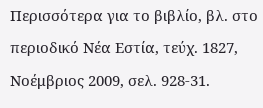Περισσότερα για το βιβλίο, βλ. στο περιοδικό Νέα Εστία, τεύχ. 1827, Νοέμβριος 2009, σελ. 928-31.